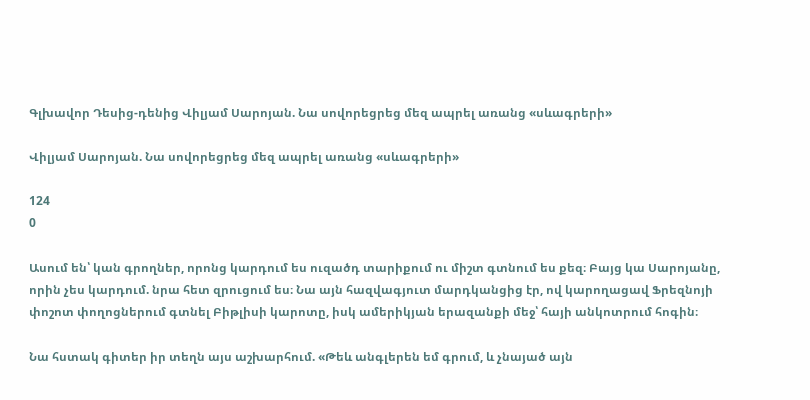Գլխավոր Դեսից-դենից Վիլյամ Սարոյան. Նա սովորեցրեց մեզ ապրել առանց «սևագրերի»

Վիլյամ Սարոյան. Նա սովորեցրեց մեզ ապրել առանց «սևագրերի»

124
0

Ասում են՝ կան գրողներ, որոնց կարդում ես ուզածդ տարիքում ու միշտ գտնում ես քեզ։ Բայց կա Սարոյանը, որին չես կարդում. նրա հետ զրուցում ես։ Նա այն հազվագյուտ մարդկանցից էր, ով կարողացավ Ֆրեզնոյի փոշոտ փողոցներում գտնել Բիթլիսի կարոտը, իսկ ամերիկյան երազանքի մեջ՝ հայի անկոտրում հոգին։

Նա հստակ գիտեր իր տեղն այս աշխարհում. «Թեև անգլերեն եմ գրում, և չնայած այն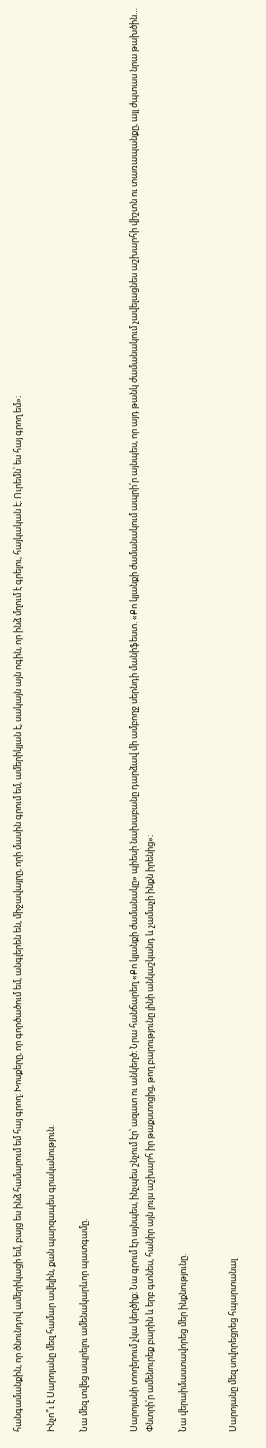հանգամանքին, որ ծնունդով ամերիկացի եմ, բայց ես ինձ համարում եմ հայ գրող։ Խոսքերը, որ գործածում եմ, անգլերեն են, միջավայրը, որի մասին գրում եմ, ամերիկյան է, սակայն այն ոգին, որ ինձ մղում է գրելու, հայկական է։ Ուրեմն՝ ես հայ գրող եմ»։

Ինչո՞ւ է Սարոյանը մեզ համար ավելին, քան պարզապես գրականություն.

Նա մեզ տվեց ապրելու ամենակարևոր պատգամը.


Սարոյանի տողերում չկա կեղծիք։ Նա գրում էր այնպես, ինչպես շնչում էր՝ ազատ ու անկեղծ։ Նրա հանճարեղ «Քո կյանքի ժամանակը» պիեսի նախաբանը դարձավ մի ամբողջ սերնդի մանիֆեստ. «Քո կյանքի ժամանակում ապրի՛ր այնպես, որ այդ թանկ ժամանակում չավելացնես աշխարհի վիշտն ու տառապանքը, այլ ժպտաս նրա թախծին… Փնտրի՛ր ամենուրեք բարին և երբ գտնես, հանիր այն լույս աշխարհ իր թաքստոցից, թող բարությունը լինի անկաշկանդ և չամաչի ինքն իրենից»։

Նա վերաիմաստավորեց մեր ինքնությունը.


Սարոյանը մեզ սովորեցրեց հպարտանալ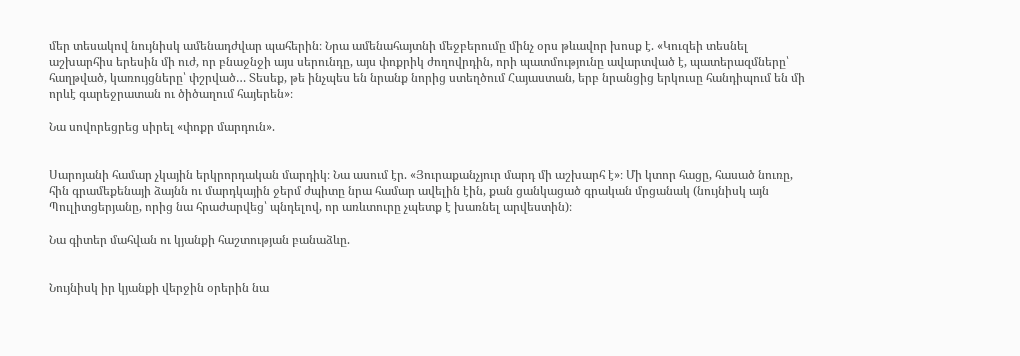մեր տեսակով նույնիսկ ամենադժվար պահերին։ Նրա ամենահայտնի մեջբերումը մինչ օրս թևավոր խոսք է. «Կուզեի տեսնել աշխարհիս երեսին մի ուժ, որ բնաջնջի այս սերունդը, այս փոքրիկ ժողովրդին, որի պատմությունը ավարտված է, պատերազմները՝ հաղթված, կառույցները՝ փշրված… Տեսեք, թե ինչպես են նրանք նորից ստեղծում Հայաստան, երբ նրանցից երկուսը հանդիպում են մի որևէ գարեջրատան ու ծիծաղում հայերեն»։

Նա սովորեցրեց սիրել «փոքր մարդուն».


Սարոյանի համար չկային երկրորդական մարդիկ։ Նա ասում էր. «Յուրաքանչյուր մարդ մի աշխարհ է»։ Մի կտոր հացը, հասած նուռը, հին գրամեքենայի ձայնն ու մարդկային ջերմ ժպիտը նրա համար ավելին էին, քան ցանկացած գրական մրցանակ (նույնիսկ այն Պուլիտցերյանը, որից նա հրաժարվեց՝ պնդելով, որ առևտուրը չպետք է խառնել արվեստին)։

Նա գիտեր մահվան ու կյանքի հաշտության բանաձևը.


Նույնիսկ իր կյանքի վերջին օրերին նա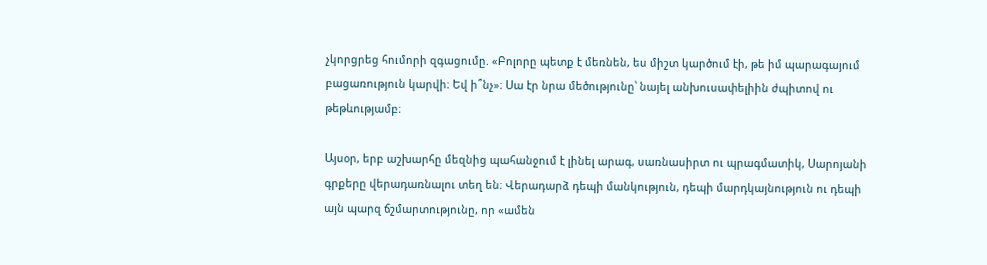չկորցրեց հումորի զգացումը. «Բոլորը պետք է մեռնեն, ես միշտ կարծում էի, թե իմ պարագայում բացառություն կարվի։ Եվ ի՞նչ»։ Սա էր նրա մեծությունը՝ նայել անխուսափելիին ժպիտով ու թեթևությամբ։

Այսօր, երբ աշխարհը մեզնից պահանջում է լինել արագ, սառնասիրտ ու պրագմատիկ, Սարոյանի գրքերը վերադառնալու տեղ են։ Վերադարձ դեպի մանկություն, դեպի մարդկայնություն ու դեպի այն պարզ ճշմարտությունը, որ «ամեն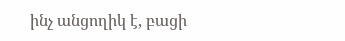ինչ անցողիկ է, բացի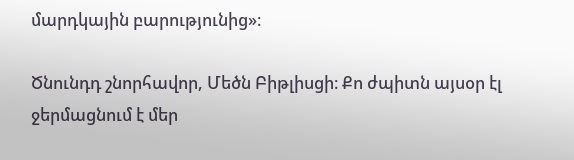մարդկային բարությունից»։

Ծնունդդ շնորհավոր, Մեծն Բիթլիսցի։ Քո ժպիտն այսօր էլ ջերմացնում է մեր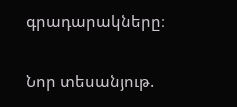գրադարակները։

Նոր տեսանյութ.